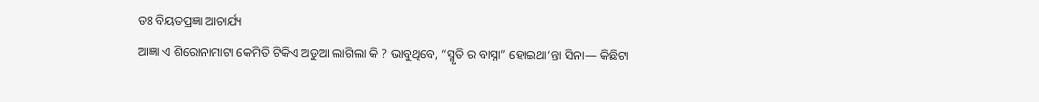ଡଃ ବିୟତପ୍ରଜ୍ଞା ଆଚାର୍ଯ୍ୟ
ଆଜ୍ଞା ଏ ଶିରୋନାମାଟା କେମିତି ଟିକିଏ ଅଡୁଆ ଲାଗିଲା କି ? ଭାବୁଥିବେ, “ସ୍ମୃତି ର ବାସ୍ନା” ହୋଇଥା‘ନ୍ତା ସିନା— କିଛିଟା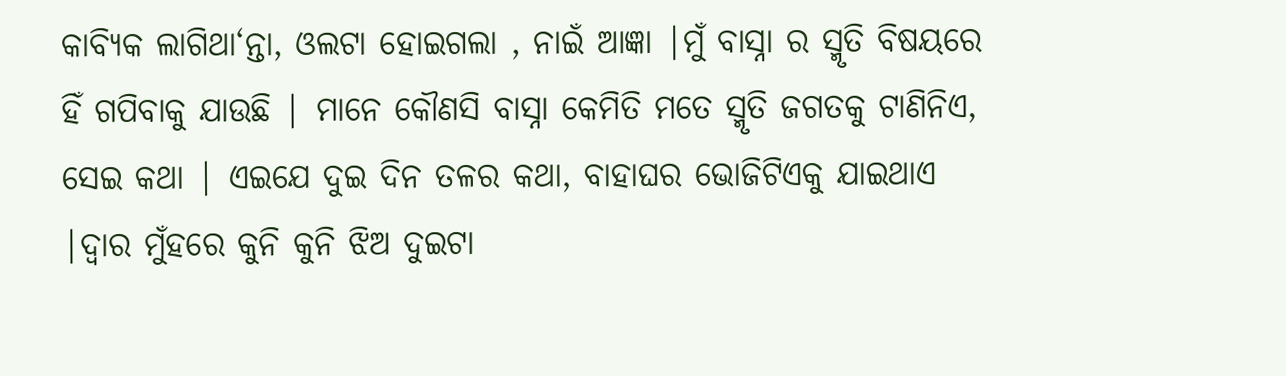କାବ୍ୟିକ ଲାଗିଥା‘ନ୍ତା, ଓଲଟା ହୋଇଗଲା , ନାଇଁ ଆଜ୍ଞା |ମୁଁ ବାସ୍ନା ର ସ୍ମୃତି ବିଷୟରେ ହିଁ ଗପିବାକୁ ଯାଉଛି | ମାନେ କୌଣସି ବାସ୍ନା କେମିତି ମତେ ସ୍ମୃତି ଜଗତକୁ ଟାଣିନିଏ, ସେଇ କଥା | ଏଇଯେ ଦୁଇ ଦିନ ତଳର କଥା, ବାହାଘର ଭୋଜିଟିଏକୁ ଯାଇଥାଏ |ଦ୍ୱାର ମୁଁହରେ କୁନି କୁନି ଝିଅ ଦୁଇଟା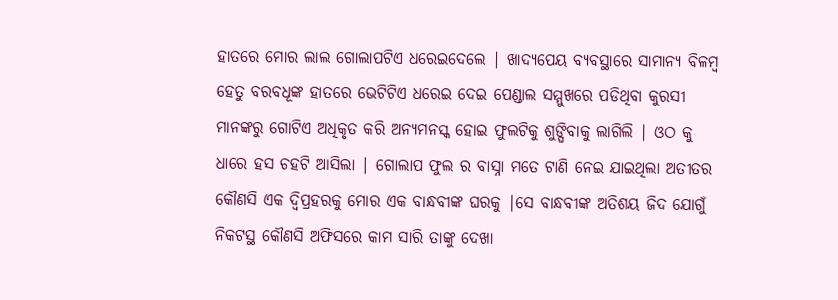ହାତରେ ମୋର ଲାଲ ଗୋଲାପଟିଏ ଧରେଇଦେଲେ | ଖାଦ୍ୟପେୟ ବ୍ୟବସ୍ଥାରେ ସାମାନ୍ୟ ବିଳମ୍ବ ହେତୁ ବରବଧୂଙ୍କ ହାତରେ ଭେଟିଟିଏ ଧରେଇ ଦେଇ ପେଣ୍ଡାଲ ସମ୍ମୁଖରେ ପଡିଥିବା କୁରସୀ ମାନଙ୍କରୁ ଗୋଟିଏ ଅଧିକୃତ କରି ଅନ୍ୟମନସ୍କ ହୋଇ ଫୁଲଟିକୁ ଶୁଙ୍ଘିବାକୁ ଲାଗିଲି | ଓଠ କୁ ଧାରେ ହସ ଚହଟି ଆସିଲା | ଗୋଲାପ ଫୁଲ ର ବାସ୍ନା ମତେ ଟାଣି ନେଇ ଯାଇଥିଲା ଅତୀତର କୌଣସି ଏକ ଦ୍ବିପ୍ରହରକୁ ମୋର ଏକ ବାନ୍ଧବୀଙ୍କ ଘରକୁ |ସେ ବାନ୍ଧବୀଙ୍କ ଅତିଶୟ ଜିଦ ଯୋଗୁଁ ନିକଟସ୍ଥ କୌଣସି ଅଫିସରେ କାମ ସାରି ତାଙ୍କୁ ଦେଖା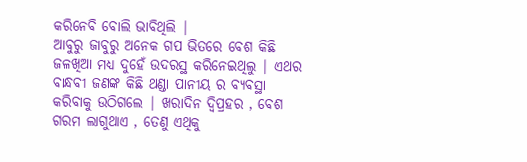କରିନେବି ବୋଲି ଭାବିଥିଲି |
ଆବୁରୁ ଜାବୁରୁ ଅନେକ ଗପ ଭିତରେ ବେଶ କିଛି ଜଳଖିଆ ମଧ୍ୟ ଦୁହେଁ ଉଦରସ୍ଥ କରିନେଇଥିଲୁ | ଏଥର ବାନ୍ଧବୀ ଜଣଙ୍କ କିଛି ଥଣ୍ଡା ପାନୀୟ ର ବ୍ୟବସ୍ଥା କରିବାକୁ ଉଠିଗଲେ | ଖରାଦିନ ଦ୍ବିପ୍ରହର , ବେଶ ଗରମ ଲାଗୁଥାଏ , ତେଣୁ ଏଥିକୁ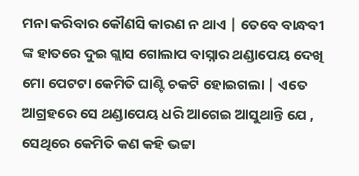ମନା କରିବାର କୌଣସି କାରଣ ନ ଥାଏ | ତେବେ ବାନ୍ଧବୀ ଙ୍କ ହାତରେ ଦୁଇ ଗ୍ଲାସ ଗୋଲାପ ବାସ୍ନାର ଥଣ୍ଡାପେୟ ଦେଖି ମୋ ପେଟଟା କେମିତି ଘାଣ୍ଟି ଚକଟି ହୋଇଗଲା | ଏତେ ଆଗ୍ରହରେ ସେ ଥଣ୍ଡାପେୟ ଧରି ଆଗେଇ ଆସୁଥାନ୍ତି ଯେ , ସେଥିରେ କେମିତି କଣ କହି ଭଟ୍ଟା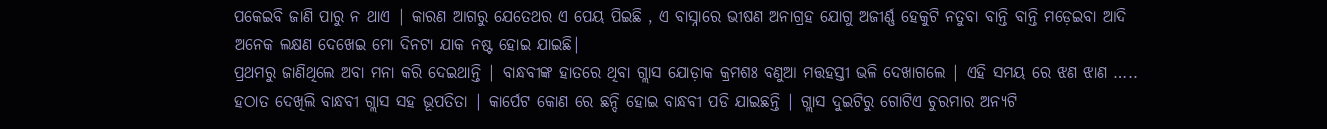ପକେଇବି ଜାଣି ପାରୁ ନ ଥାଏ | କାରଣ ଆଗରୁ ଯେତେଥର ଏ ପେୟ ପିଇଛି , ଏ ବାସ୍ନାରେ ଭୀଷଣ ଅନାଗ୍ରହ ଯୋଗୁ ଅଜୀର୍ଣ୍ଣ ହେକୁଟି ନତୁବା ବାନ୍ତି ବାନ୍ତି ମଡ଼େଇବା ଆଦି ଅନେକ ଲକ୍ଷଣ ଦେଖେଇ ମୋ ଦିନଟା ଯାକ ନଷ୍ଟ ହୋଇ ଯାଇଛି|
ପ୍ରଥମରୁ ଜାଣିଥିଲେ ଅବା ମନା କରି ଦେଇଥାନ୍ତି | ବାନ୍ଧବୀଙ୍କ ହାତରେ ଥିବା ଗ୍ଲାସ ଯୋଡ଼ାକ କ୍ରମଶଃ ବଣୁଆ ମତ୍ତହସ୍ତୀ ଭଳି ଦେଖାଗଲେ | ଏହି ସମୟ ରେ ଝଣ ଝାଣ …..
ହଠାତ ଦେଖିଲି ବାନ୍ଧବୀ ଗ୍ଲାସ ସହ ଭୂପତିତା | କାର୍ପେଟ କୋଣ ରେ ଛନ୍ଦି ହୋଇ ବାନ୍ଧବୀ ପଡି ଯାଇଛନ୍ତି | ଗ୍ଲାସ ଦୁଇଟିରୁ ଗୋଟିଏ ଚୁରମାର ଅନ୍ୟଟି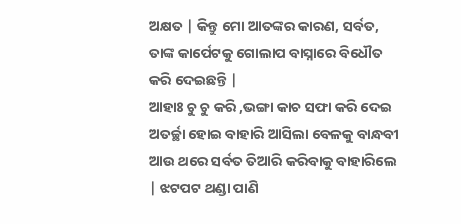ଅକ୍ଷତ | କିନ୍ତୁ ମୋ ଆତଙ୍କର କାରଣ, ସର୍ବତ, ତାଙ୍କ କାର୍ପେଟକୁ ଗୋଲାପ ବାସ୍ନାରେ ବିଧୌତ କରି ଦେଇଛନ୍ତି |
ଆହାଃ ଚୁ ଚୁ କରି ,ଭଙ୍ଗା କାଚ ସଫା କରି ଦେଇ ଅତର୍ଚ୍ଛା ହୋଇ ବାହାରି ଆସିଲା ବେଳକୁ ବାନ୍ଧବୀ ଆଉ ଥରେ ସର୍ବତ ତିଆରି କରିବାକୁ ବାହାରିଲେ | ଝଟପଟ ଥଣ୍ଡା ପାଣି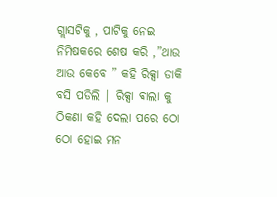ଗ୍ଲାସଟିକୁ , ପାଟିକୁ ନେଇ ନିମିଷକରେ ଶେଷ କରି ,”ଥାଉ ଆଉ କେବେ ” କହି ରିକ୍ସା ଡାକି ବସି ପଡିଲି | ରିକ୍ସା ଵାଲା କୁ ଠିକଣା କହି ଦେଲା ପରେ ଠୋ ଠୋ ହୋଇ ମନ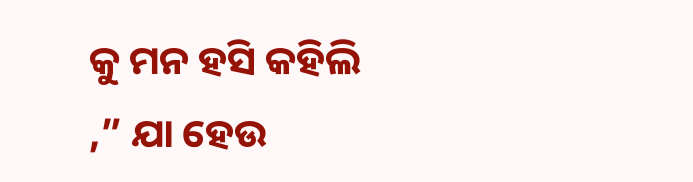କୁ ମନ ହସି କହିଲି ,” ଯା ହେଉ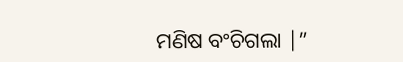ମଣିଷ ବଂଚିଗଲା |”